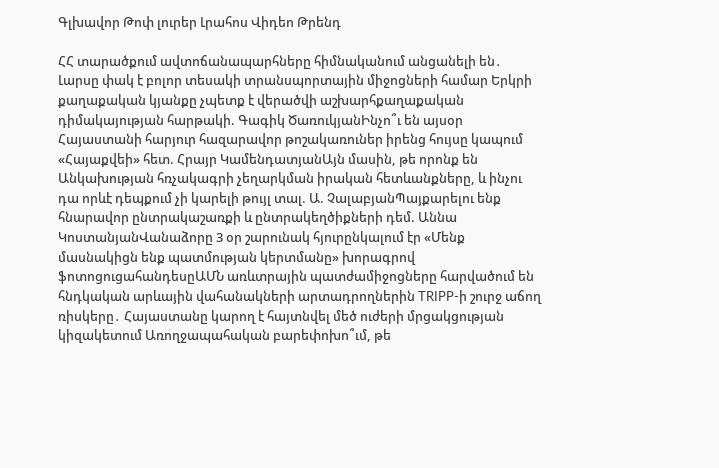Գլխավոր Թոփ լուրեր Լրահոս Վիդեո Թրենդ

ՀՀ տարածքում ավտոճանապարհները հիմնականում անցանելի են․ Լարսը փակ է բոլոր տեսակի տրանսպորտային միջոցների համար Երկրի քաղաքական կյանքը չպետք է վերածվի աշխարհքաղաքական դիմակայության հարթակի. Գագիկ ԾառուկյանԻնչո՞ւ են այսօր Հայաստանի հարյուր հազարավոր թոշակառուներ իրենց հույսը կապում «Հայաքվեի» հետ. Հրայր ԿամենդատյանԱյն մասին, թե որոնք են Անկախության հռչակագրի չեղարկման իրական հետևանքները, և ինչու դա որևէ դեպքում չի կարելի թույլ տալ. Ա. ՉալաբյանՊայքարելու ենք հնարավոր ընտրակաշառքի և ընտրակեղծիքների դեմ. Աննա ԿոստանյանՎանաձորը 3 օր շարունակ հյուրընկալում էր «Մենք մասնակիցն ենք պատմության կերտմանը» խորագրով ֆոտոցուցահանդեսըԱՄՆ առևտրային պատժամիջոցները հարվածում են հնդկական արևային վահանակների արտադրողներին TRIPP-ի շուրջ աճող ռիսկերը․ Հայաստանը կարող է հայտնվել մեծ ուժերի մրցակցության կիզակետում Առողջապահական բարեփոխո՞ւմ, թե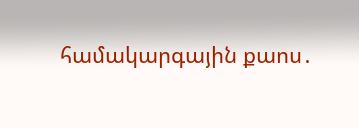համակարգային քաոս․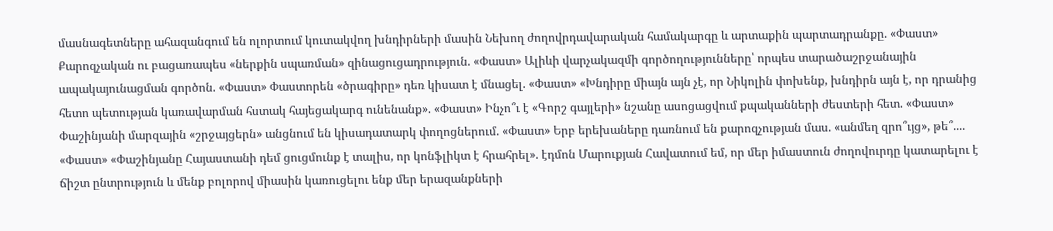մասնագետները ահազանգում են ոլորտում կուտակվող խնդիրների մասին Նեխող ժողովրդավարական համակարգը և արտաքին պարտադրանքը. «Փաստ» Քարոզչական ու բացառապես «ներքին սպառման» զինացուցադրություն. «Փաստ» Ալիևի վարչակազմի գործողությունները՝ որպես տարածաշրջանային ապակայունացման գործոն. «Փաստ» Փաստորեն «ծրագիրը» դեռ կիսատ է մնացել. «Փաստ» «Խնդիրը միայն այն չէ, որ Նիկոլին փոխենք, խնդիրն այն է, որ դրանից հետո պետության կառավարման հստակ հայեցակարգ ունենանք». «Փաստ» Ինչո՞ւ է «Գորշ գայլերի» նշանը ասոցացվում քպականների ժեստերի հետ. «Փաստ» Փաշինյանի մարզային «շրջայցերն» անցնում են կիսադատարկ փողոցներում. «Փաստ» Երբ երեխաները դառնում են քարոզչության մաս. «անմեղ զրո՞ւյց», թե՞.... «Փաստ» «Փաշինյանը Հայաստանի դեմ ցուցմունք է տալիս, որ կոնֆլիկտ է հրահրել». էդմոն Մարուքյան Հավատում եմ, որ մեր իմաստուն ժողովուրդը կատարելու է ճիշտ ընտրություն և մենք բոլորով միասին կառուցելու ենք մեր երազանքների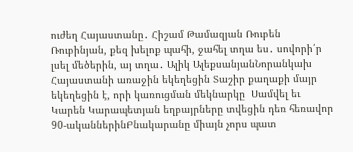ուժեղ Հայաստանը․ Հիշամ Թամազյան Ռուբեն Ռուբինյան, քեզ խելոք պահի, ջահել տղա ես․ սովորի՛ր լսել մեծերին, այ տղա․ Ալիկ ԱլեքսանյանՆորանկախ Հայաստանի առաջին եկեղեցին Տաշիր քաղաքի մայր եկեղեցին է, որի կառուցման մեկնարկը  Սամվել եւ Կարեն Կարապետյան եղբայրները տվեցին դեռ հեռավոր 90-ականներինԲնակարանը միայն չորս պատ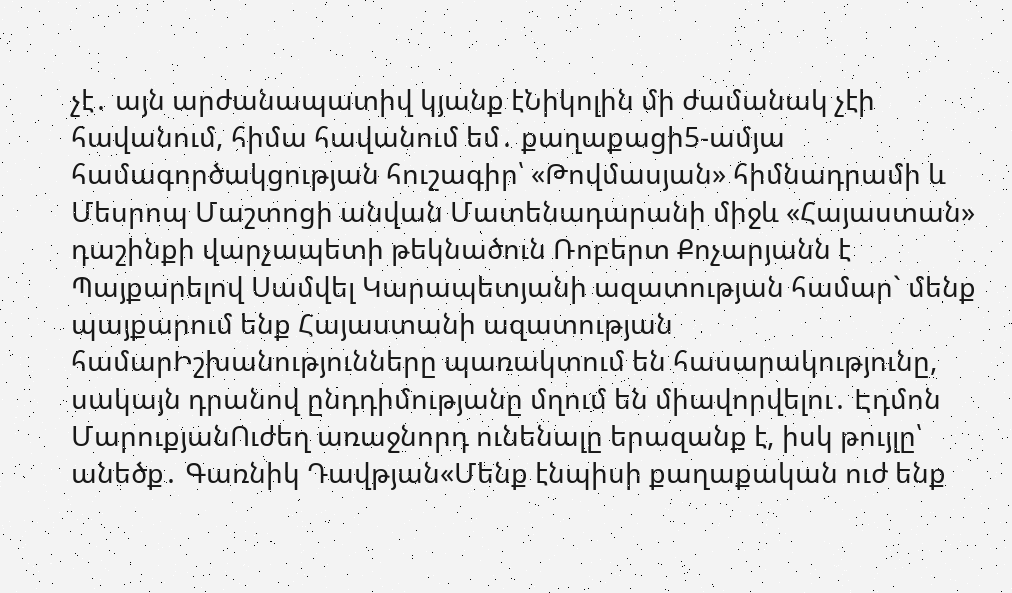չէ․ այն արժանապատիվ կյանք էՆիկոլին մի ժամանակ չէի հավանում, հիմա հավանում եմ․ քաղաքացի5-ամյա համագործակցության հուշագիր՝ «Թովմասյան» հիմնադրամի և Մեսրոպ Մաշտոցի անվան Մատենադարանի միջև «Հայաստան» դաշինքի վարչապետի թեկնածուն Ռոբերտ Քոչարյանն է Պայքարելով Սամվել Կարապետյանի ազատության համար` մենք պայքարում ենք Հայաստանի ազատության համարԻշխանությունները պառակտում են հասարակությունը, սակայն դրանով ընդդիմությանը մղում են միավորվելու․ Էդմոն ՄարուքյանՈւժեղ առաջնորդ ունենալը երազանք է, իսկ թույլը՝ անեծք․ Գառնիկ Դավթյան«Մենք էնպիսի քաղաքական ուժ ենք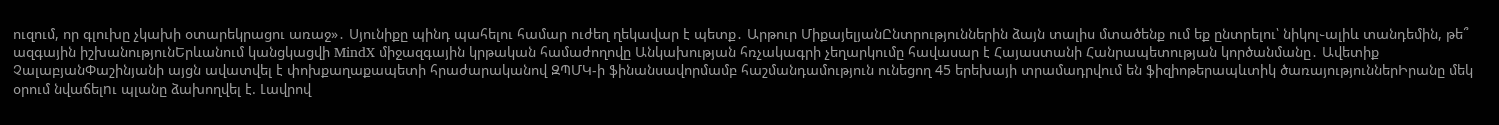ուզում, որ գլուխը չկախի օտարեկրացու առաջ»․ Սյունիքը պինդ պահելու համար ուժեղ ղեկավար է պետք․ Արթուր ՄիքայելյանԸնտրություններին ձայն տալիս մտածենք ում եք ընտրելու՝ նիկոլ֊ալիև տանդեմին, թե՞ ազգային իշխանությունԵրևանում կանցկացվի MindX միջազգային կրթական համաժողովը Անկախության հռչակագրի չեղարկումը հավասար է Հայաստանի Հանրապետության կործանմանը․ Ավետիք ՉալաբյանՓաշինյանի այցն ավատվել է փոխքաղաքապետի հրաժարականով ԶՊՄԿ-ի ֆինանսավորմամբ հաշմանդամություն ունեցող 45 երեխայի տրամադրվում են ֆիզիոթերապևտիկ ծառայություններԻրանը մեկ օրում նվաճելnւ պլանը ձախողվել է. Լավրով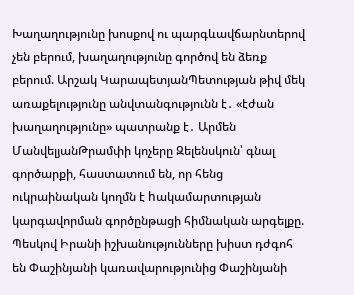Խաղաղությունը խոսքով ու պարգևավճարնտերով չեն բերում, խաղաղությունը գործով են ձեռք բերում. Արշակ ԿարապետյանՊետության թիվ մեկ առաքելությունը անվտանգությունն է․ «էժան խաղաղությունը» պատրանք է․ Արմեն ՄանվելյանԹրամփի կոչերը Զելենսկուն՝ գնալ գործարքի, հաստատում են, որ հենց ուկրաինական կողմն է hակամարտության կարգավորման գործընթացի հիմնական արգելքը. Պեսկով Իրանի իշխանությունները խիստ դժգոհ են Փաշինյանի կառավարությունից Փաշինյանի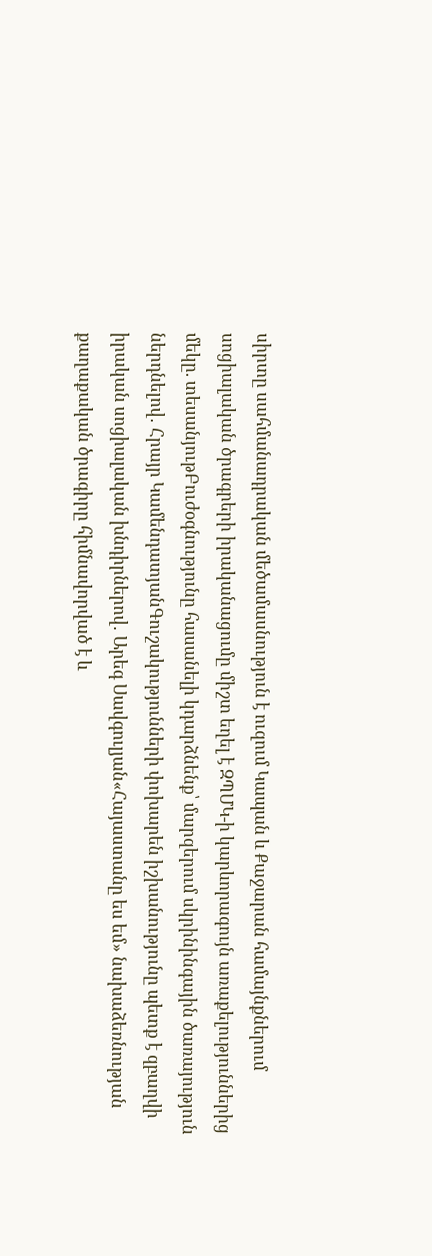սիրտը սահմանադրական մեծամասնություն է ուզում Կապան և Քաջարան համայնքներում սոցիալական ծրագրերի իրականացումը միշտ եղել է ԶՊՄԿ-ի կարևորագույն առաքելություններից մեկը. տեսանյութԲուժօգնությունը հասանելի կդարձնենք՝ մարզերում սկրինինգային ծառայություն ներդնելով․ Հրայր ԿամենդատյանԳուշակությունների փոխարեն իշխանությունը պետք է զբաղվի իրական սոցիալական խնդիրներով․ Արեգ Սավգուլյան«Հայաստանը ես եմ» նախաձեռնության քաղաքական ծրագիրը հիմնավորված է և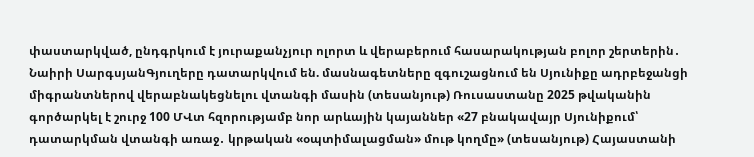փաստարկված, ընդգրկում է յուրաքանչյուր ոլորտ և վերաբերում հասարակության բոլոր շերտերին․ Նաիրի ՍարգսյանԳյուղերը դատարկվում են. մասնագետները զգուշացնում են Սյունիքը ադրբեջանցի միգրանտներով վերաբնակեցնելու վտանգի մասին (տեսանյութ) Ռուսաստանը 2025 թվականին գործարկել է շուրջ 100 ՄՎտ հզորությամբ նոր արևային կայաններ «27 բնակավայր Սյունիքում՝ դատարկման վտանգի առաջ․ կրթական «օպտիմալացման» մութ կողմը» (տեսանյութ) Հայաստանի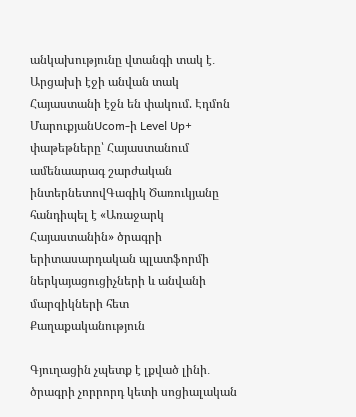անկախությունը վտանգի տակ է․ Արցախի էջի անվան տակ Հայաստանի էջն են փակում. Էդմոն ՄարուքյանUcom-ի Level Up+ փաթեթները՝ Հայաստանում ամենաարագ շարժական ինտերնետովԳագիկ Ծառուկյանը հանդիպել է «Առաջարկ Հայաստանին» ծրագրի երիտասարդական պլատֆորմի ներկայացուցիչների և անվանի մարզիկների հետ
Քաղաքականություն

Գյուղացին չպետք է լքված լինի․ ծրագրի չորրորդ կետի սոցիալական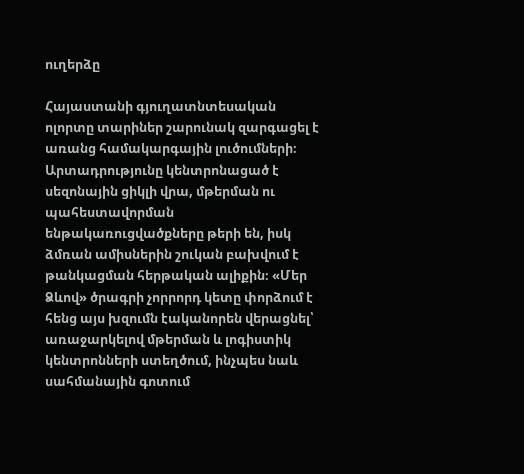ուղերձը

Հայաստանի գյուղատնտեսական ոլորտը տարիներ շարունակ զարգացել է առանց համակարգային լուծումների։ Արտադրությունը կենտրոնացած է սեզոնային ցիկլի վրա, մթերման ու պահեստավորման ենթակառուցվածքները թերի են, իսկ ձմռան ամիսներին շուկան բախվում է թանկացման հերթական ալիքին։ «Մեր Ձևով» ծրագրի չորրորդ կետը փորձում է հենց այս խզումն էականորեն վերացնել՝ առաջարկելով մթերման և լոգիստիկ կենտրոնների ստեղծում, ինչպես նաև սահմանային գոտում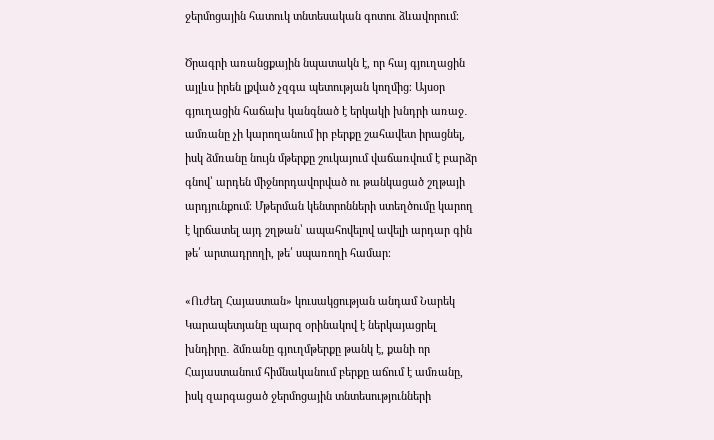ջերմոցային հատուկ տնտեսական գոտու ձևավորում։

Ծրագրի առանցքային նպատակն է, որ հայ գյուղացին այլևս իրեն լքված չզգա պետության կողմից։ Այսօր գյուղացին հաճախ կանգնած է երկակի խնդրի առաջ․ ամռանը չի կարողանում իր բերքը շահավետ իրացնել, իսկ ձմռանը նույն մթերքը շուկայում վաճառվում է բարձր գնով՝ արդեն միջնորդավորված ու թանկացած շղթայի արդյունքում։ Մթերման կենտրոնների ստեղծումը կարող է կրճատել այդ շղթան՝ ապահովելով ավելի արդար գին թե՛ արտադրողի, թե՛ սպառողի համար։

«Ուժեղ Հայաստան» կուսակցության անդամ Նարեկ Կարապետյանը պարզ օրինակով է ներկայացրել խնդիրը․ ձմռանը գյուղմթերքը թանկ է, քանի որ Հայաստանում հիմնականում բերքը աճում է ամռանը, իսկ զարգացած ջերմոցային տնտեսությունների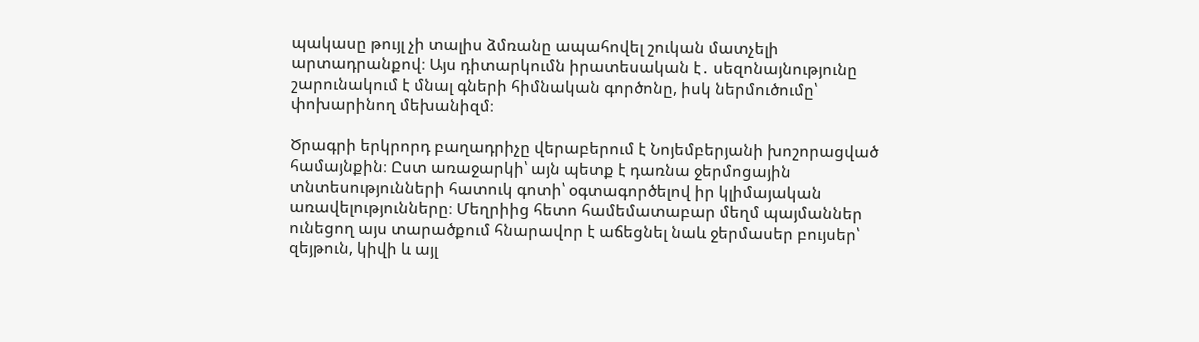պակասը թույլ չի տալիս ձմռանը ապահովել շուկան մատչելի արտադրանքով։ Այս դիտարկումն իրատեսական է․ սեզոնայնությունը շարունակում է մնալ գների հիմնական գործոնը, իսկ ներմուծումը՝ փոխարինող մեխանիզմ։

Ծրագրի երկրորդ բաղադրիչը վերաբերում է Նոյեմբերյանի խոշորացված համայնքին։ Ըստ առաջարկի՝ այն պետք է դառնա ջերմոցային տնտեսությունների հատուկ գոտի՝ օգտագործելով իր կլիմայական առավելությունները։ Մեղրիից հետո համեմատաբար մեղմ պայմաններ ունեցող այս տարածքում հնարավոր է աճեցնել նաև ջերմասեր բույսեր՝ զեյթուն, կիվի և այլ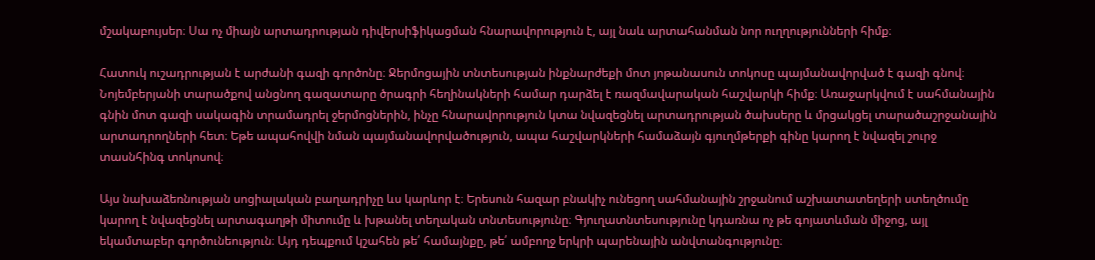մշակաբույսեր։ Սա ոչ միայն արտադրության դիվերսիֆիկացման հնարավորություն է, այլ նաև արտահանման նոր ուղղությունների հիմք։

Հատուկ ուշադրության է արժանի գազի գործոնը։ Ջերմոցային տնտեսության ինքնարժեքի մոտ յոթանասուն տոկոսը պայմանավորված է գազի գնով։ Նոյեմբերյանի տարածքով անցնող գազատարը ծրագրի հեղինակների համար դարձել է ռազմավարական հաշվարկի հիմք։ Առաջարկվում է սահմանային գնին մոտ գազի սակագին տրամադրել ջերմոցներին, ինչը հնարավորություն կտա նվազեցնել արտադրության ծախսերը և մրցակցել տարածաշրջանային արտադրողների հետ։ Եթե ապահովվի նման պայմանավորվածություն, ապա հաշվարկների համաձայն գյուղմթերքի գինը կարող է նվազել շուրջ տասնհինգ տոկոսով։

Այս նախաձեռնության սոցիալական բաղադրիչը ևս կարևոր է։ Երեսուն հազար բնակիչ ունեցող սահմանային շրջանում աշխատատեղերի ստեղծումը կարող է նվազեցնել արտագաղթի միտումը և խթանել տեղական տնտեսությունը։ Գյուղատնտեսությունը կդառնա ոչ թե գոյատևման միջոց, այլ եկամտաբեր գործունեություն։ Այդ դեպքում կշահեն թե՛ համայնքը, թե՛ ամբողջ երկրի պարենային անվտանգությունը։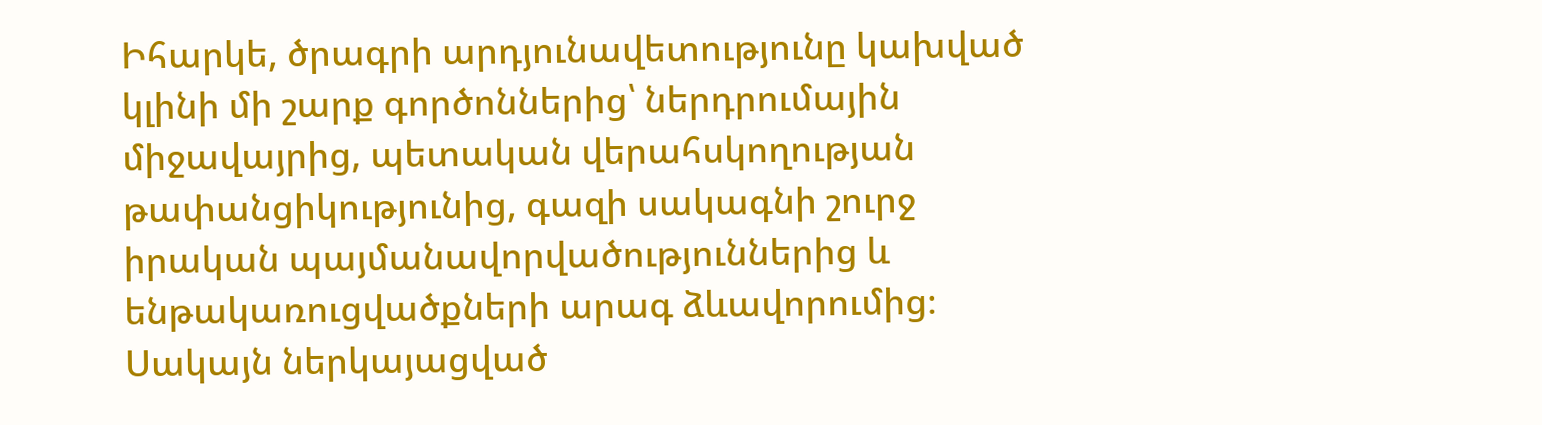Իհարկե, ծրագրի արդյունավետությունը կախված կլինի մի շարք գործոններից՝ ներդրումային միջավայրից, պետական վերահսկողության թափանցիկությունից, գազի սակագնի շուրջ իրական պայմանավորվածություններից և ենթակառուցվածքների արագ ձևավորումից։ Սակայն ներկայացված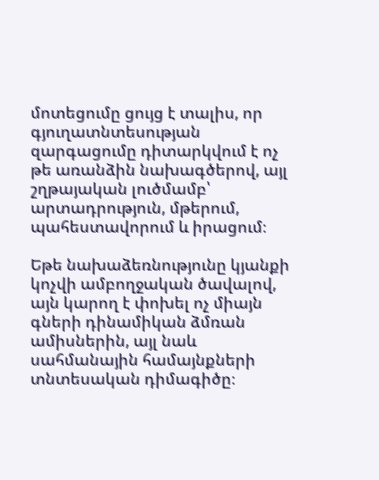մոտեցումը ցույց է տալիս, որ գյուղատնտեսության զարգացումը դիտարկվում է ոչ թե առանձին նախագծերով, այլ շղթայական լուծմամբ՝ արտադրություն, մթերում, պահեստավորում և իրացում։

Եթե նախաձեռնությունը կյանքի կոչվի ամբողջական ծավալով, այն կարող է փոխել ոչ միայն գների դինամիկան ձմռան ամիսներին, այլ նաև սահմանային համայնքների տնտեսական դիմագիծը։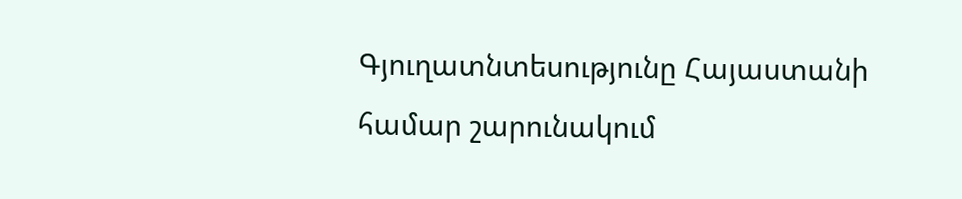Գյուղատնտեսությունը Հայաստանի համար շարունակում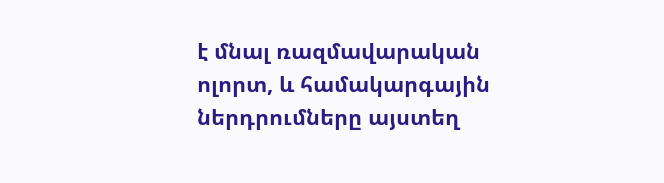է մնալ ռազմավարական ոլորտ, և համակարգային ներդրումները այստեղ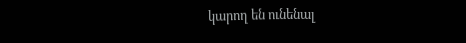կարող են ունենալ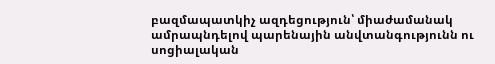բազմապատկիչ ազդեցություն՝ միաժամանակ ամրապնդելով պարենային անվտանգությունն ու սոցիալական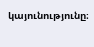կայունությունը։